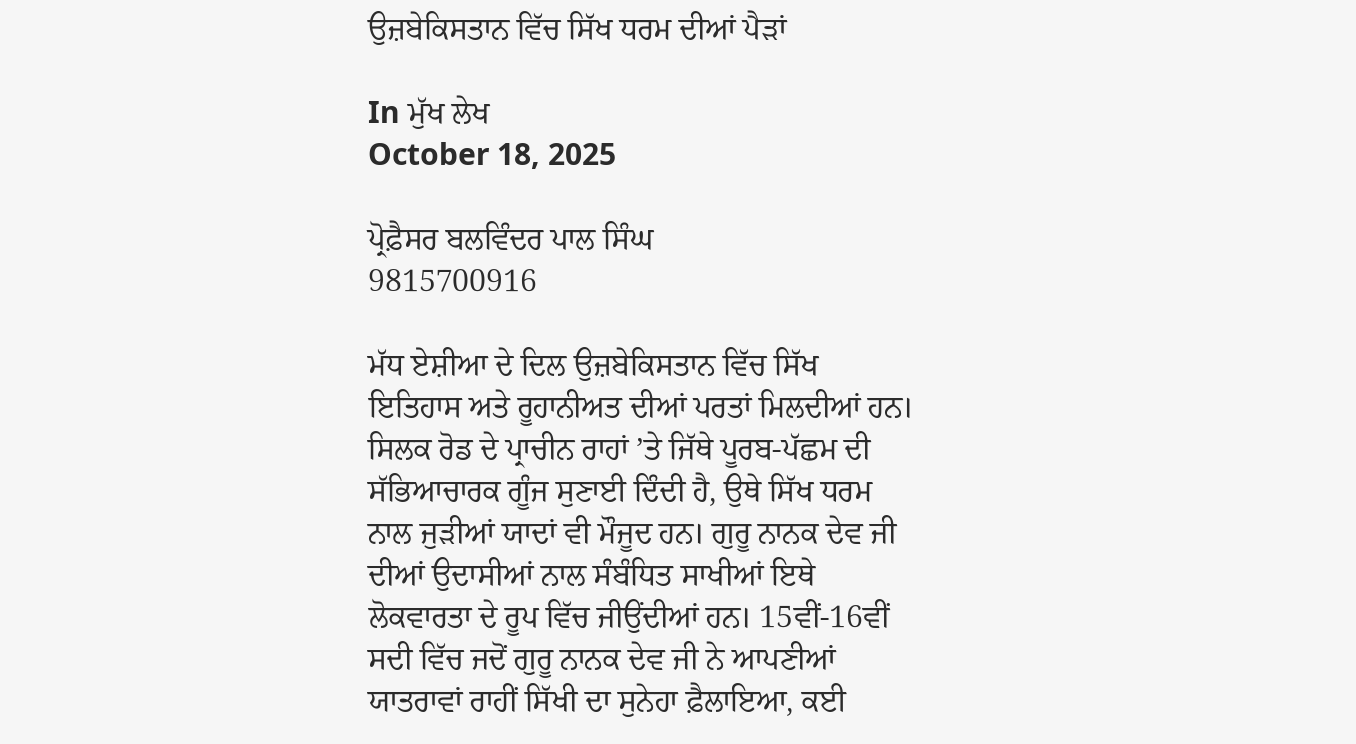ਉਜ਼ਬੇਕਿਸਤਾਨ ਵਿੱਚ ਸਿੱਖ ਧਰਮ ਦੀਆਂ ਪੈੜਾਂ

In ਮੁੱਖ ਲੇਖ
October 18, 2025

ਪ੍ਰੋਫ਼ੈਸਰ ਬਲਵਿੰਦਰ ਪਾਲ ਸਿੰਘ
9815700916

ਮੱਧ ਏਸ਼ੀਆ ਦੇ ਦਿਲ ਉਜ਼ਬੇਕਿਸਤਾਨ ਵਿੱਚ ਸਿੱਖ ਇਤਿਹਾਸ ਅਤੇ ਰੂਹਾਨੀਅਤ ਦੀਆਂ ਪਰਤਾਂ ਮਿਲਦੀਆਂ ਹਨ। ਸਿਲਕ ਰੋਡ ਦੇ ਪ੍ਰਾਚੀਨ ਰਾਹਾਂ ’ਤੇ ਜਿੱਥੇ ਪੂਰਬ-ਪੱਛਮ ਦੀ ਸੱਭਿਆਚਾਰਕ ਗੂੰਜ ਸੁਣਾਈ ਦਿੰਦੀ ਹੈ, ਉਥੇ ਸਿੱਖ ਧਰਮ ਨਾਲ ਜੁੜੀਆਂ ਯਾਦਾਂ ਵੀ ਮੌਜੂਦ ਹਨ। ਗੁਰੂ ਨਾਨਕ ਦੇਵ ਜੀ ਦੀਆਂ ਉਦਾਸੀਆਂ ਨਾਲ ਸੰਬੰਧਿਤ ਸਾਖੀਆਂ ਇਥੇ ਲੋਕਵਾਰਤਾ ਦੇ ਰੂਪ ਵਿੱਚ ਜੀਉਂਦੀਆਂ ਹਨ। 15ਵੀਂ-16ਵੀਂ ਸਦੀ ਵਿੱਚ ਜਦੋਂ ਗੁਰੂ ਨਾਨਕ ਦੇਵ ਜੀ ਨੇ ਆਪਣੀਆਂ ਯਾਤਰਾਵਾਂ ਰਾਹੀਂ ਸਿੱਖੀ ਦਾ ਸੁਨੇਹਾ ਫ਼ੈਲਾਇਆ, ਕਈ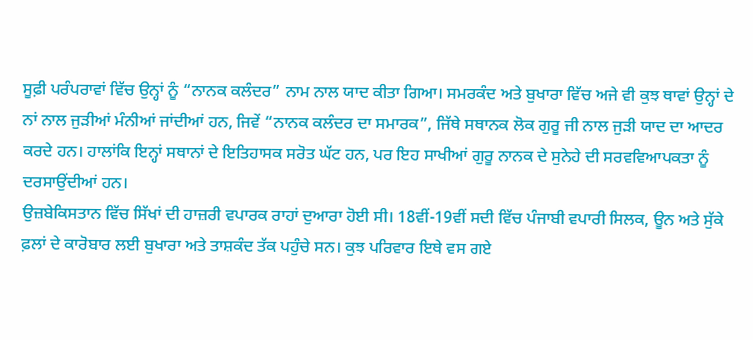ਸੂਫ਼ੀ ਪਰੰਪਰਾਵਾਂ ਵਿੱਚ ਉਨ੍ਹਾਂ ਨੂੰ “ਨਾਨਕ ਕਲੰਦਰ” ਨਾਮ ਨਾਲ ਯਾਦ ਕੀਤਾ ਗਿਆ। ਸਮਰਕੰਦ ਅਤੇ ਬੁਖਾਰਾ ਵਿੱਚ ਅਜੇ ਵੀ ਕੁਝ ਥਾਵਾਂ ਉਨ੍ਹਾਂ ਦੇ ਨਾਂ ਨਾਲ ਜੁੜੀਆਂ ਮੰਨੀਆਂ ਜਾਂਦੀਆਂ ਹਨ, ਜਿਵੇਂ “ਨਾਨਕ ਕਲੰਦਰ ਦਾ ਸਮਾਰਕ”, ਜਿੱਥੇ ਸਥਾਨਕ ਲੋਕ ਗੁਰੂ ਜੀ ਨਾਲ ਜੁੜੀ ਯਾਦ ਦਾ ਆਦਰ ਕਰਦੇ ਹਨ। ਹਾਲਾਂਕਿ ਇਨ੍ਹਾਂ ਸਥਾਨਾਂ ਦੇ ਇਤਿਹਾਸਕ ਸਰੋਤ ਘੱਟ ਹਨ, ਪਰ ਇਹ ਸਾਖੀਆਂ ਗੁਰੂ ਨਾਨਕ ਦੇ ਸੁਨੇਹੇ ਦੀ ਸਰਵਵਿਆਪਕਤਾ ਨੂੰ ਦਰਸਾਉਂਦੀਆਂ ਹਨ।
ਉਜ਼ਬੇਕਿਸਤਾਨ ਵਿੱਚ ਸਿੱਖਾਂ ਦੀ ਹਾਜ਼ਰੀ ਵਪਾਰਕ ਰਾਹਾਂ ਦੁਆਰਾ ਹੋਈ ਸੀ। 18ਵੀਂ-19ਵੀਂ ਸਦੀ ਵਿੱਚ ਪੰਜਾਬੀ ਵਪਾਰੀ ਸਿਲਕ, ਊਨ ਅਤੇ ਸੁੱਕੇ ਫ਼ਲਾਂ ਦੇ ਕਾਰੋਬਾਰ ਲਈ ਬੁਖਾਰਾ ਅਤੇ ਤਾਸ਼ਕੰਦ ਤੱਕ ਪਹੁੰਚੇ ਸਨ। ਕੁਝ ਪਰਿਵਾਰ ਇਥੇ ਵਸ ਗਏ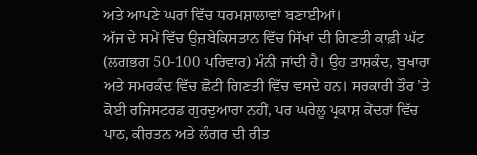ਅਤੇ ਆਪਣੇ ਘਰਾਂ ਵਿੱਚ ਧਰਮਸ਼ਾਲਾਵਾਂ ਬਣਾਈਆਂ।
ਅੱਜ ਦੇ ਸਮੇਂ ਵਿੱਚ ਉਜ਼ਬੇਕਿਸਤਾਨ ਵਿੱਚ ਸਿੱਖਾਂ ਦੀ ਗਿਣਤੀ ਕਾਫ਼ੀ ਘੱਟ (ਲਗਭਗ 50-100 ਪਰਿਵਾਰ) ਮੰਨੀ ਜਾਂਦੀ ਹੈ। ਉਹ ਤਾਸ਼ਕੰਦ, ਬੁਖਾਰਾ ਅਤੇ ਸਮਰਕੰਦ ਵਿੱਚ ਛੋਟੀ ਗਿਣਤੀ ਵਿੱਚ ਵਸਦੇ ਹਨ। ਸਰਕਾਰੀ ਤੌਰ ’ਤੇ ਕੋਈ ਰਜਿਸਟਰਡ ਗੁਰਦੁਆਰਾ ਨਹੀਂ, ਪਰ ਘਰੇਲੂ ਪ੍ਰਕਾਸ਼ ਕੇਂਦਰਾਂ ਵਿੱਚ ਪਾਠ, ਕੀਰਤਨ ਅਤੇ ਲੰਗਰ ਦੀ ਰੀਤ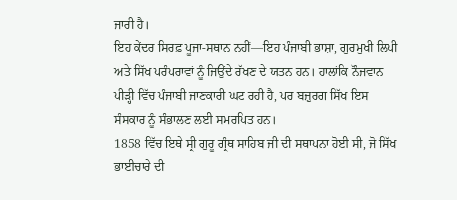ਜਾਰੀ ਹੈ।
ਇਹ ਕੇਂਦਰ ਸਿਰਫ਼ ਪੂਜਾ-ਸਥਾਨ ਨਹੀਂ—ਇਹ ਪੰਜਾਬੀ ਭਾਸ਼ਾ, ਗੁਰਮੁਖੀ ਲਿਪੀ ਅਤੇ ਸਿੱਖ ਪਰੰਪਰਾਵਾਂ ਨੂੰ ਜਿਉਂਦੇ ਰੱਖਣ ਦੇ ਯਤਨ ਹਨ। ਹਾਲਾਂਕਿ ਨੌਜਵਾਨ ਪੀੜ੍ਹੀ ਵਿੱਚ ਪੰਜਾਬੀ ਜਾਣਕਾਰੀ ਘਟ ਰਹੀ ਹੈ, ਪਰ ਬਜ਼ੁਰਗ ਸਿੱਖ ਇਸ ਸੰਸਕਾਰ ਨੂੰ ਸੰਭਾਲਣ ਲਈ ਸਮਰਪਿਤ ਹਨ।
1858 ਵਿੱਚ ਇਥੇ ਸ੍ਰੀ ਗੁਰੂ ਗ੍ਰੰਥ ਸਾਹਿਬ ਜੀ ਦੀ ਸਥਾਪਨਾ ਹੋਈ ਸੀ, ਜੋ ਸਿੱਖ ਭਾਈਚਾਰੇ ਦੀ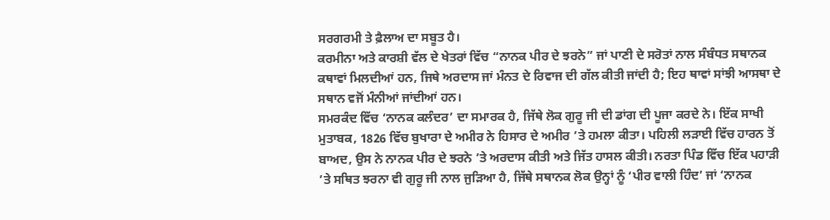ਸਰਗਰਮੀ ਤੇ ਫ਼ੈਲਾਅ ਦਾ ਸਬੂਤ ਹੈ।
ਕਰਮੀਨਾ ਅਤੇ ਕਾਰਸ਼ੀ ਵੱਲ ਦੇ ਖੇਤਰਾਂ ਵਿੱਚ “ਨਾਨਕ ਪੀਰ ਦੇ ਝਰਨੇ” ਜਾਂ ਪਾਣੀ ਦੇ ਸਰੋਤਾਂ ਨਾਲ ਸੰਬੰਧਤ ਸਥਾਨਕ ਕਥਾਵਾਂ ਮਿਲਦੀਆਂ ਹਨ, ਜਿਥੇ ਅਰਦਾਸ ਜਾਂ ਮੰਨਤ ਦੇ ਰਿਵਾਜ ਦੀ ਗੱਲ ਕੀਤੀ ਜਾਂਦੀ ਹੈ; ਇਹ ਥਾਵਾਂ ਸਾਂਝੀ ਆਸਥਾ ਦੇ ਸਥਾਨ ਵਜੋਂ ਮੰਨੀਆਂ ਜਾਂਦੀਆਂ ਹਨ।
ਸਮਰਕੰਦ ਵਿੱਚ ‘ਨਾਨਕ ਕਲੰਦਰ’ ਦਾ ਸਮਾਰਕ ਹੈ, ਜਿੱਥੇ ਲੋਕ ਗੁਰੂ ਜੀ ਦੀ ਡਾਂਗ ਦੀ ਪੂਜਾ ਕਰਦੇ ਨੇ। ਇੱਕ ਸਾਖੀ ਮੁਤਾਬਕ, 1826 ਵਿੱਚ ਬੁਖਾਰਾ ਦੇ ਅਮੀਰ ਨੇ ਹਿਸਾਰ ਦੇ ਅਮੀਰ ’ਤੇ ਹਮਲਾ ਕੀਤਾ। ਪਹਿਲੀ ਲੜਾਈ ਵਿੱਚ ਹਾਰਨ ਤੋਂ ਬਾਅਦ, ਉਸ ਨੇ ਨਾਨਕ ਪੀਰ ਦੇ ਝਰਨੇ ’ਤੇ ਅਰਦਾਸ ਕੀਤੀ ਅਤੇ ਜਿੱਤ ਹਾਸਲ ਕੀਤੀ। ਨਰਤਾ ਪਿੰਡ ਵਿੱਚ ਇੱਕ ਪਹਾੜੀ ’ਤੇ ਸਥਿਤ ਝਰਨਾ ਵੀ ਗੁਰੂ ਜੀ ਨਾਲ ਜੁੜਿਆ ਹੈ, ਜਿੱਥੇ ਸਥਾਨਕ ਲੋਕ ਉਨ੍ਹਾਂ ਨੂੰ ‘ਪੀਰ ਵਾਲੀ ਹਿੰਦ’ ਜਾਂ ‘ਨਾਨਕ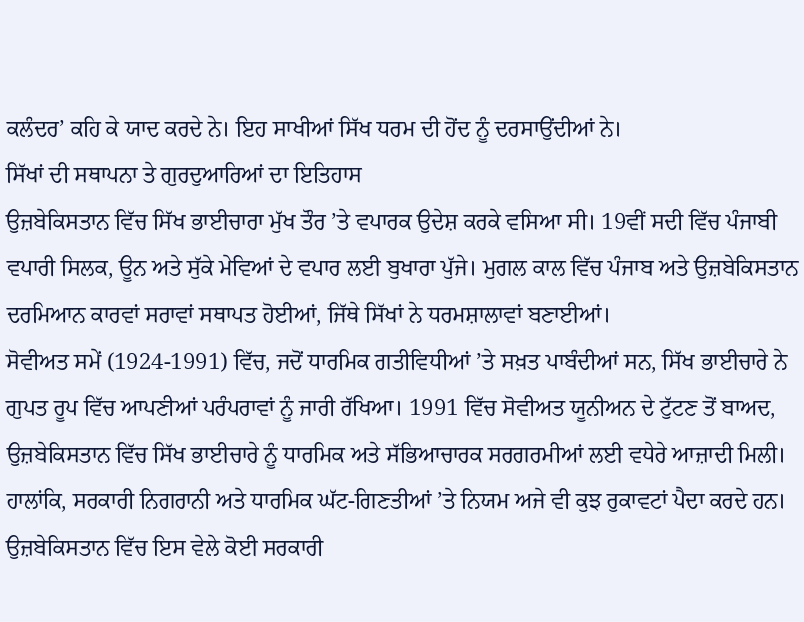ਕਲੰਦਰ’ ਕਹਿ ਕੇ ਯਾਦ ਕਰਦੇ ਨੇ। ਇਹ ਸਾਖੀਆਂ ਸਿੱਖ ਧਰਮ ਦੀ ਹੋਂਦ ਨੂੰ ਦਰਸਾਉਂਦੀਆਂ ਨੇ।
ਸਿੱਖਾਂ ਦੀ ਸਥਾਪਨਾ ਤੇ ਗੁਰਦੁਆਰਿਆਂ ਦਾ ਇਤਿਹਾਸ
ਉਜ਼ਬੇਕਿਸਤਾਨ ਵਿੱਚ ਸਿੱਖ ਭਾਈਚਾਰਾ ਮੁੱਖ ਤੌਰ ’ਤੇ ਵਪਾਰਕ ਉਦੇਸ਼ ਕਰਕੇ ਵਸਿਆ ਸੀ। 19ਵੀਂ ਸਦੀ ਵਿੱਚ ਪੰਜਾਬੀ ਵਪਾਰੀ ਸਿਲਕ, ਊਨ ਅਤੇ ਸੁੱਕੇ ਮੇਵਿਆਂ ਦੇ ਵਪਾਰ ਲਈ ਬੁਖਾਰਾ ਪੁੱਜੇ। ਮੁਗਲ ਕਾਲ ਵਿੱਚ ਪੰਜਾਬ ਅਤੇ ਉਜ਼ਬੇਕਿਸਤਾਨ ਦਰਮਿਆਨ ਕਾਰਵਾਂ ਸਰਾਵਾਂ ਸਥਾਪਤ ਹੋਈਆਂ, ਜਿੱਥੇ ਸਿੱਖਾਂ ਨੇ ਧਰਮਸ਼ਾਲਾਵਾਂ ਬਣਾਈਆਂ।
ਸੋਵੀਅਤ ਸਮੇਂ (1924-1991) ਵਿੱਚ, ਜਦੋਂ ਧਾਰਮਿਕ ਗਤੀਵਿਧੀਆਂ ’ਤੇ ਸਖ਼ਤ ਪਾਬੰਦੀਆਂ ਸਨ, ਸਿੱਖ ਭਾਈਚਾਰੇ ਨੇ ਗੁਪਤ ਰੂਪ ਵਿੱਚ ਆਪਣੀਆਂ ਪਰੰਪਰਾਵਾਂ ਨੂੰ ਜਾਰੀ ਰੱਖਿਆ। 1991 ਵਿੱਚ ਸੋਵੀਅਤ ਯੂਨੀਅਨ ਦੇ ਟੁੱਟਣ ਤੋਂ ਬਾਅਦ, ਉਜ਼ਬੇਕਿਸਤਾਨ ਵਿੱਚ ਸਿੱਖ ਭਾਈਚਾਰੇ ਨੂੰ ਧਾਰਮਿਕ ਅਤੇ ਸੱਭਿਆਚਾਰਕ ਸਰਗਰਮੀਆਂ ਲਈ ਵਧੇਰੇ ਆਜ਼ਾਦੀ ਮਿਲੀ। ਹਾਲਾਂਕਿ, ਸਰਕਾਰੀ ਨਿਗਰਾਨੀ ਅਤੇ ਧਾਰਮਿਕ ਘੱਟ-ਗਿਣਤੀਆਂ ’ਤੇ ਨਿਯਮ ਅਜੇ ਵੀ ਕੁਝ ਰੁਕਾਵਟਾਂ ਪੈਦਾ ਕਰਦੇ ਹਨ।
ਉਜ਼ਬੇਕਿਸਤਾਨ ਵਿੱਚ ਇਸ ਵੇਲੇ ਕੋਈ ਸਰਕਾਰੀ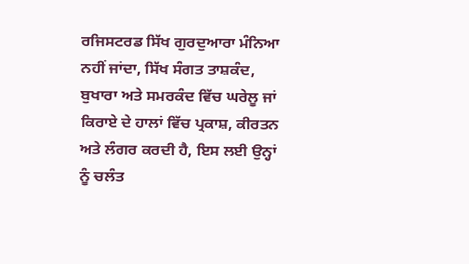ਰਜਿਸਟਰਡ ਸਿੱਖ ਗੁਰਦੁਆਰਾ ਮੰਨਿਆ ਨਹੀਂ ਜਾਂਦਾ, ਸਿੱਖ ਸੰਗਤ ਤਾਸ਼ਕੰਦ, ਬੁਖਾਰਾ ਅਤੇ ਸਮਰਕੰਦ ਵਿੱਚ ਘਰੇਲੂ ਜਾਂ ਕਿਰਾਏ ਦੇ ਹਾਲਾਂ ਵਿੱਚ ਪ੍ਰਕਾਸ਼, ਕੀਰਤਨ ਅਤੇ ਲੰਗਰ ਕਰਦੀ ਹੈ, ਇਸ ਲਈ ਉਨ੍ਹਾਂ ਨੂੰ ਚਲੰਤ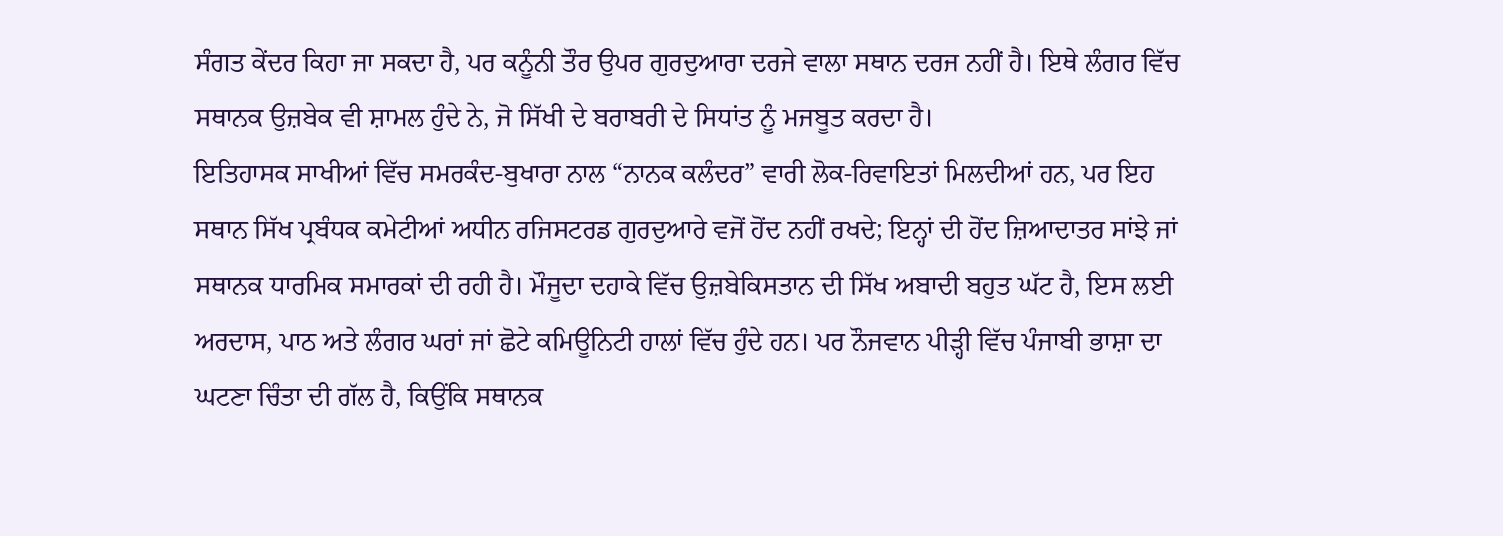ਸੰਗਤ ਕੇਂਦਰ ਕਿਹਾ ਜਾ ਸਕਦਾ ਹੈ, ਪਰ ਕਨੂੰਨੀ ਤੌਰ ਉਪਰ ਗੁਰਦੁਆਰਾ ਦਰਜੇ ਵਾਲਾ ਸਥਾਨ ਦਰਜ ਨਹੀਂ ਹੈ। ਇਥੇ ਲੰਗਰ ਵਿੱਚ ਸਥਾਨਕ ਉਜ਼ਬੇਕ ਵੀ ਸ਼ਾਮਲ ਹੁੰਦੇ ਨੇ, ਜੋ ਸਿੱਖੀ ਦੇ ਬਰਾਬਰੀ ਦੇ ਸਿਧਾਂਤ ਨੂੰ ਮਜਬੂਤ ਕਰਦਾ ਹੈ।
ਇਤਿਹਾਸਕ ਸਾਖੀਆਂ ਵਿੱਚ ਸਮਰਕੰਦ-ਬੁਖਾਰਾ ਨਾਲ “ਨਾਨਕ ਕਲੰਦਰ” ਵਾਰੀ ਲੋਕ-ਰਿਵਾਇਤਾਂ ਮਿਲਦੀਆਂ ਹਨ, ਪਰ ਇਹ ਸਥਾਨ ਸਿੱਖ ਪ੍ਰਬੰਧਕ ਕਮੇਟੀਆਂ ਅਧੀਨ ਰਜਿਸਟਰਡ ਗੁਰਦੁਆਰੇ ਵਜੋਂ ਹੋਂਦ ਨਹੀਂ ਰਖਦੇ; ਇਨ੍ਹਾਂ ਦੀ ਹੋਂਦ ਜ਼ਿਆਦਾਤਰ ਸਾਂਝੇ ਜਾਂ ਸਥਾਨਕ ਧਾਰਮਿਕ ਸਮਾਰਕਾਂ ਦੀ ਰਹੀ ਹੈ। ਮੌਜੂਦਾ ਦਹਾਕੇ ਵਿੱਚ ਉਜ਼ਬੇਕਿਸਤਾਨ ਦੀ ਸਿੱਖ ਅਬਾਦੀ ਬਹੁਤ ਘੱਟ ਹੈ, ਇਸ ਲਈ ਅਰਦਾਸ, ਪਾਠ ਅਤੇ ਲੰਗਰ ਘਰਾਂ ਜਾਂ ਛੋਟੇ ਕਮਿਊਨਿਟੀ ਹਾਲਾਂ ਵਿੱਚ ਹੁੰਦੇ ਹਨ। ਪਰ ਨੌਜਵਾਨ ਪੀੜ੍ਹੀ ਵਿੱਚ ਪੰਜਾਬੀ ਭਾਸ਼ਾ ਦਾ ਘਟਣਾ ਚਿੰਤਾ ਦੀ ਗੱਲ ਹੈ, ਕਿਉਂਕਿ ਸਥਾਨਕ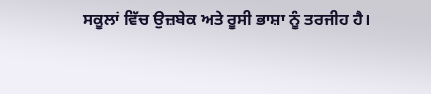ਸਕੂਲਾਂ ਵਿੱਚ ਉਜ਼ਬੇਕ ਅਤੇ ਰੂਸੀ ਭਾਸ਼ਾ ਨੂੰ ਤਰਜੀਹ ਹੈ।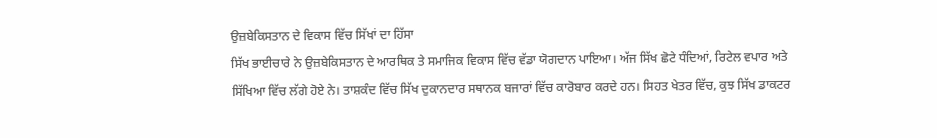ਉਜ਼ਬੇਕਿਸਤਾਨ ਦੇ ਵਿਕਾਸ ਵਿੱਚ ਸਿੱਖਾਂ ਦਾ ਹਿੱਸਾ
ਸਿੱਖ ਭਾਈਚਾਰੇ ਨੇ ਉਜ਼ਬੇਕਿਸਤਾਨ ਦੇ ਆਰਥਿਕ ਤੇ ਸਮਾਜਿਕ ਵਿਕਾਸ ਵਿੱਚ ਵੱਡਾ ਯੋਗਦਾਨ ਪਾਇਆ। ਅੱਜ ਸਿੱਖ ਛੋਟੇ ਧੰਦਿਆਂ, ਰਿਟੇਲ ਵਪਾਰ ਅਤੇ ਸਿੱਖਿਆ ਵਿੱਚ ਲੱਗੇ ਹੋਏ ਨੇ। ਤਾਸ਼ਕੰਦ ਵਿੱਚ ਸਿੱਖ ਦੁਕਾਨਦਾਰ ਸਥਾਨਕ ਬਜਾਰਾਂ ਵਿੱਚ ਕਾਰੋਬਾਰ ਕਰਦੇ ਹਨ। ਸਿਹਤ ਖੇਤਰ ਵਿੱਚ, ਕੁਝ ਸਿੱਖ ਡਾਕਟਰ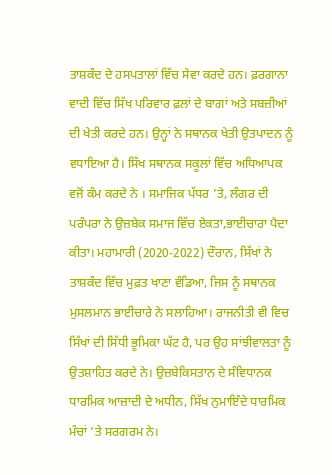ਤਾਸ਼ਕੰਦ ਦੇ ਹਸਪਤਾਲਾਂ ਵਿੱਚ ਸੇਵਾ ਕਰਦੇ ਹਨ। ਫ਼ਰਗਾਨਾ ਵਾਦੀ ਵਿੱਚ ਸਿੱਖ ਪਰਿਵਾਰ ਫ਼ਲਾਂ ਦੇ ਬਾਗਾਂ ਅਤੇ ਸਬਜ਼ੀਆਂ ਦੀ ਖੇਤੀ ਕਰਦੇ ਹਨ। ਉਨ੍ਹਾਂ ਨੇ ਸਥਾਨਕ ਖੇਤੀ ਉਤਪਾਦਨ ਨੂੰ ਵਧਾਇਆ ਹੈ। ਸਿੱਖ ਸਥਾਨਕ ਸਕੂਲਾਂ ਵਿੱਚ ਅਧਿਆਪਕ ਵਜੋਂ ਕੰਮ ਕਰਦੇ ਨੇ । ਸਮਾਜਿਕ ਪੱਧਰ ’ਤੇ, ਲੰਗਰ ਦੀ ਪਰੰਪਰਾ ਨੇ ਉਜ਼ਬੇਕ ਸਮਾਜ ਵਿੱਚ ਏਕਤਾ,ਭਾਈਚਾਰਾ ਪੈਦਾ ਕੀਤਾ। ਮਹਾਮਾਰੀ (2020-2022) ਦੌਰਾਨ, ਸਿੱਖਾਂ ਨੇ ਤਾਸ਼ਕੰਦ ਵਿੱਚ ਮੁਫ਼ਤ ਖਾਣਾ ਵੰਡਿਆ, ਜਿਸ ਨੂੰ ਸਥਾਨਕ ਮੁਸਲਮਾਨ ਭਾਈਚਾਰੇ ਨੇ ਸਲਾਹਿਆ। ਰਾਜਨੀਤੀ ਵੀ ਵਿਚ ਸਿੱਖਾਂ ਦੀ ਸਿੱਧੀ ਭੂਮਿਕਾ ਘੱਟ ਹੈ, ਪਰ ਉਹ ਸਾਂਝੀਵਾਲਤਾ ਨੂੰ ਉਤਸ਼ਾਹਿਤ ਕਰਦੇ ਨੇ। ਉਜ਼ਬੇਕਿਸਤਾਨ ਦੇ ਸੰਵਿਧਾਨਕ ਧਾਰਮਿਕ ਆਜ਼ਾਦੀ ਦੇ ਅਧੀਨ, ਸਿੱਖ ਨੁਮਾਇੰਦੇ ਧਾਰਮਿਕ ਮੰਚਾਂ ’ਤੇ ਸਰਗਰਮ ਨੇ।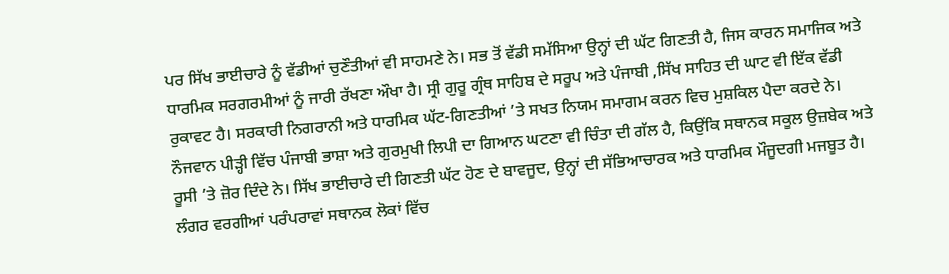ਪਰ ਸਿੱਖ ਭਾਈਚਾਰੇ ਨੂੰ ਵੱਡੀਆਂ ਚੁਣੌਤੀਆਂ ਵੀ ਸਾਹਮਣੇ ਨੇ। ਸਭ ਤੋਂ ਵੱਡੀ ਸਮੱਸਿਆ ਉਨ੍ਹਾਂ ਦੀ ਘੱਟ ਗਿਣਤੀ ਹੈ, ਜਿਸ ਕਾਰਨ ਸਮਾਜਿਕ ਅਤੇ ਧਾਰਮਿਕ ਸਰਗਰਮੀਆਂ ਨੂੰ ਜਾਰੀ ਰੱਖਣਾ ਔਖਾ ਹੈ। ਸ੍ਰੀ ਗੁਰੂ ਗ੍ਰੰਥ ਸਾਹਿਬ ਦੇ ਸਰੂਪ ਅਤੇ ਪੰਜਾਬੀ ,ਸਿੱਖ ਸਾਹਿਤ ਦੀ ਘਾਟ ਵੀ ਇੱਕ ਵੱਡੀ ਰੁਕਾਵਟ ਹੈ। ਸਰਕਾਰੀ ਨਿਗਰਾਨੀ ਅਤੇ ਧਾਰਮਿਕ ਘੱਟ-ਗਿਣਤੀਆਂ ’ਤੇ ਸਖਤ ਨਿਯਮ ਸਮਾਗਮ ਕਰਨ ਵਿਚ ਮੁਸ਼ਕਿਲ ਪੈਦਾ ਕਰਦੇ ਨੇ। ਨੌਜਵਾਨ ਪੀੜ੍ਹੀ ਵਿੱਚ ਪੰਜਾਬੀ ਭਾਸ਼ਾ ਅਤੇ ਗੁਰਮੁਖੀ ਲਿਪੀ ਦਾ ਗਿਆਨ ਘਟਣਾ ਵੀ ਚਿੰਤਾ ਦੀ ਗੱਲ ਹੈ, ਕਿਉਂਕਿ ਸਥਾਨਕ ਸਕੂਲ ਉਜ਼ਬੇਕ ਅਤੇ ਰੂਸੀ ’ਤੇ ਜ਼ੋਰ ਦਿੰਦੇ ਨੇ। ਸਿੱਖ ਭਾਈਚਾਰੇ ਦੀ ਗਿਣਤੀ ਘੱਟ ਹੋਣ ਦੇ ਬਾਵਜੂਦ, ਉਨ੍ਹਾਂ ਦੀ ਸੱਭਿਆਚਾਰਕ ਅਤੇ ਧਾਰਮਿਕ ਮੌਜੂਦਗੀ ਮਜਬੂਤ ਹੈ। ਲੰਗਰ ਵਰਗੀਆਂ ਪਰੰਪਰਾਵਾਂ ਸਥਾਨਕ ਲੋਕਾਂ ਵਿੱਚ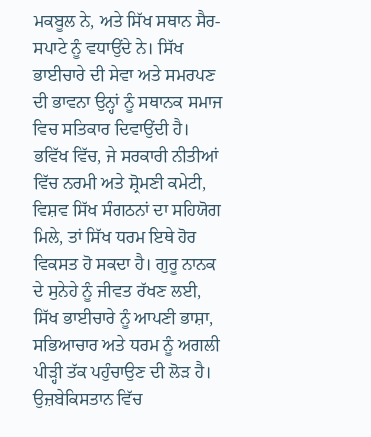ਮਕਬੂਲ ਨੇ, ਅਤੇ ਸਿੱਖ ਸਥਾਨ ਸੈਰ-ਸਪਾਟੇ ਨੂੰ ਵਧਾਉਂਦੇ ਨੇ। ਸਿੱਖ ਭਾਈਚਾਰੇ ਦੀ ਸੇਵਾ ਅਤੇ ਸਮਰਪਣ ਦੀ ਭਾਵਨਾ ਉਨ੍ਹਾਂ ਨੂੰ ਸਥਾਨਕ ਸਮਾਜ ਵਿਚ ਸਤਿਕਾਰ ਦਿਵਾਉਂਦੀ ਹੈ। ਭਵਿੱਖ ਵਿੱਚ, ਜੇ ਸਰਕਾਰੀ ਨੀਤੀਆਂ ਵਿੱਚ ਨਰਮੀ ਅਤੇ ਸ਼੍ਰੋਮਣੀ ਕਮੇਟੀ, ਵਿਸ਼ਵ ਸਿੱਖ ਸੰਗਠਨਾਂ ਦਾ ਸਹਿਯੋਗ ਮਿਲੇ, ਤਾਂ ਸਿੱਖ ਧਰਮ ਇਥੇ ਹੋਰ ਵਿਕਸਤ ਹੋ ਸਕਦਾ ਹੈ। ਗੁਰੂ ਨਾਨਕ ਦੇ ਸੁਨੇਹੇ ਨੂੰ ਜੀਵਤ ਰੱਖਣ ਲਈ, ਸਿੱਖ ਭਾਈਚਾਰੇ ਨੂੰ ਆਪਣੀ ਭਾਸ਼ਾ, ਸਭਿਆਚਾਰ ਅਤੇ ਧਰਮ ਨੂੰ ਅਗਲੀ ਪੀੜ੍ਹੀ ਤੱਕ ਪਹੁੰਚਾਉਣ ਦੀ ਲੋੜ ਹੈ।
ਉਜ਼ਬੇਕਿਸਤਾਨ ਵਿੱਚ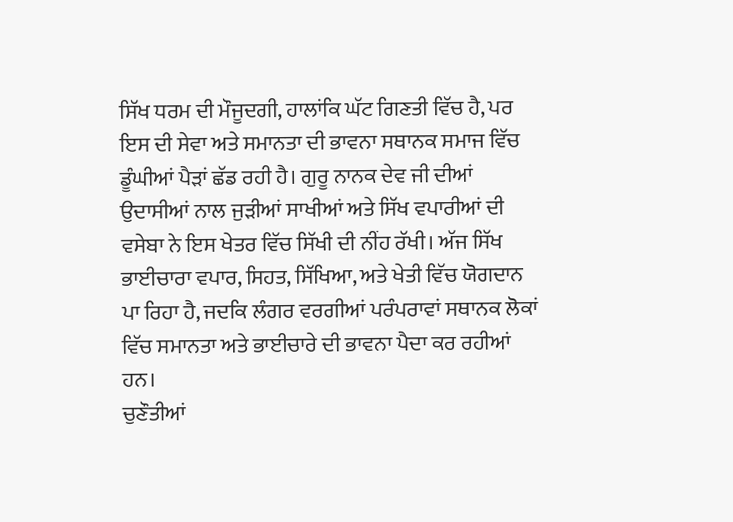ਸਿੱਖ ਧਰਮ ਦੀ ਮੌਜੂਦਗੀ, ਹਾਲਾਂਕਿ ਘੱਟ ਗਿਣਤੀ ਵਿੱਚ ਹੈ, ਪਰ ਇਸ ਦੀ ਸੇਵਾ ਅਤੇ ਸਮਾਨਤਾ ਦੀ ਭਾਵਨਾ ਸਥਾਨਕ ਸਮਾਜ ਵਿੱਚ ਡੂੰਘੀਆਂ ਪੈੜਾਂ ਛੱਡ ਰਹੀ ਹੈ। ਗੁਰੂ ਨਾਨਕ ਦੇਵ ਜੀ ਦੀਆਂ ਉਦਾਸੀਆਂ ਨਾਲ ਜੁੜੀਆਂ ਸਾਖੀਆਂ ਅਤੇ ਸਿੱਖ ਵਪਾਰੀਆਂ ਦੀ ਵਸੇਬਾ ਨੇ ਇਸ ਖੇਤਰ ਵਿੱਚ ਸਿੱਖੀ ਦੀ ਨੀਂਹ ਰੱਖੀ। ਅੱਜ ਸਿੱਖ ਭਾਈਚਾਰਾ ਵਪਾਰ, ਸਿਹਤ, ਸਿੱਖਿਆ, ਅਤੇ ਖੇਤੀ ਵਿੱਚ ਯੋਗਦਾਨ ਪਾ ਰਿਹਾ ਹੈ, ਜਦਕਿ ਲੰਗਰ ਵਰਗੀਆਂ ਪਰੰਪਰਾਵਾਂ ਸਥਾਨਕ ਲੋਕਾਂ ਵਿੱਚ ਸਮਾਨਤਾ ਅਤੇ ਭਾਈਚਾਰੇ ਦੀ ਭਾਵਨਾ ਪੈਦਾ ਕਰ ਰਹੀਆਂ ਹਨ।
ਚੁਣੌਤੀਆਂ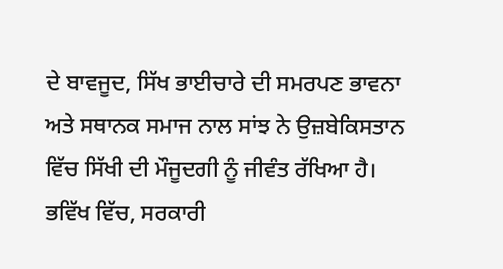ਦੇ ਬਾਵਜੂਦ, ਸਿੱਖ ਭਾਈਚਾਰੇ ਦੀ ਸਮਰਪਣ ਭਾਵਨਾ ਅਤੇ ਸਥਾਨਕ ਸਮਾਜ ਨਾਲ ਸਾਂਝ ਨੇ ਉਜ਼ਬੇਕਿਸਤਾਨ ਵਿੱਚ ਸਿੱਖੀ ਦੀ ਮੌਜੂਦਗੀ ਨੂੰ ਜੀਵੰਤ ਰੱਖਿਆ ਹੈ। ਭਵਿੱਖ ਵਿੱਚ, ਸਰਕਾਰੀ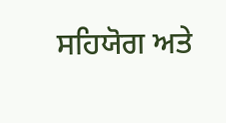ਸਹਿਯੋਗ ਅਤੇ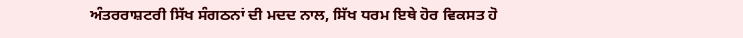ਅੰਤਰਰਾਸ਼ਟਰੀ ਸਿੱਖ ਸੰਗਠਨਾਂ ਦੀ ਮਦਦ ਨਾਲ, ਸਿੱਖ ਧਰਮ ਇਥੇ ਹੋਰ ਵਿਕਸਤ ਹੋ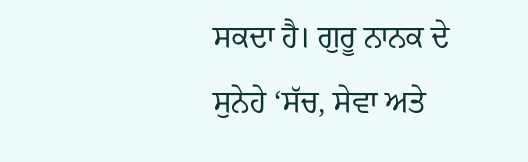ਸਕਦਾ ਹੈ। ਗੁਰੂ ਨਾਨਕ ਦੇ ਸੁਨੇਹੇ ‘ਸੱਚ, ਸੇਵਾ ਅਤੇ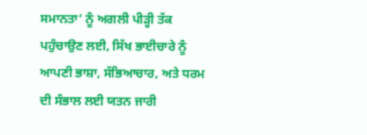ਸਮਾਨਤਾ’ ਨੂੰ ਅਗਲੀ ਪੀੜ੍ਹੀ ਤੱਕ ਪਹੁੰਚਾਉਣ ਲਈ, ਸਿੱਖ ਭਾਈਚਾਰੇ ਨੂੰ ਆਪਣੀ ਭਾਸ਼ਾ, ਸੱਭਿਆਚਾਰ, ਅਤੇ ਧਰਮ ਦੀ ਸੰਭਾਲ ਲਈ ਯਤਨ ਜਾਰੀ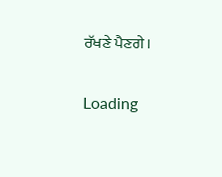ਰੱਖਣੇ ਪੈਣਗੇ।

Loading